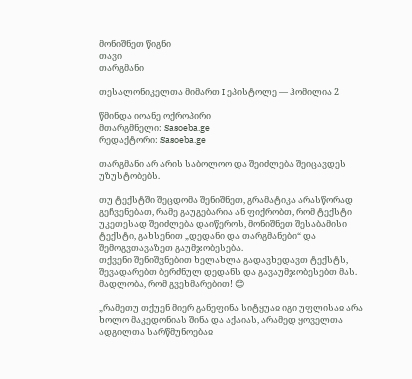მონიშნეთ წიგნი
თავი
თარგმანი

თესალონიკელთა მიმართ I ეპისტოლე — ჰომილია 2

წმინდა იოანე ოქროპირი
მთარგმნელი: Sasoeba.ge
რედაქტორი: Sasoeba.ge

თარგმანი არ არის საბოლოო და შეიძლება შეიცავდეს უზუსტობებს.

თუ ტექსტში შეცდომა შენიშნეთ, გრამატიკა არასწორად გეჩვენებათ, რამე გაუგებარია ან ფიქრობთ, რომ ტექსტი უკეთესად შეიძლება დაიწეროს, მონიშნეთ შესაბამისი ტექსტი, გახსენით „დედანი და თარგმანები“ და შემოგვთავაზეთ გაუმჯობესება.
თქვენი შენიშვნებით ხელახლა გადავხედავთ ტექსტს, შევადარებთ ბერძნულ დედანს და გავაუმჯობესებთ მას. მადლობა, რომ გვეხმარებით! 😊

„რამეთუ თქუენ მიერ განეფინა სიტყუაჲ იგი უფლისაჲ არა ხოლო მაკედონიას შინა და აქაიას, არამედ ყოველთა ადგილთა სარწმუნოებაჲ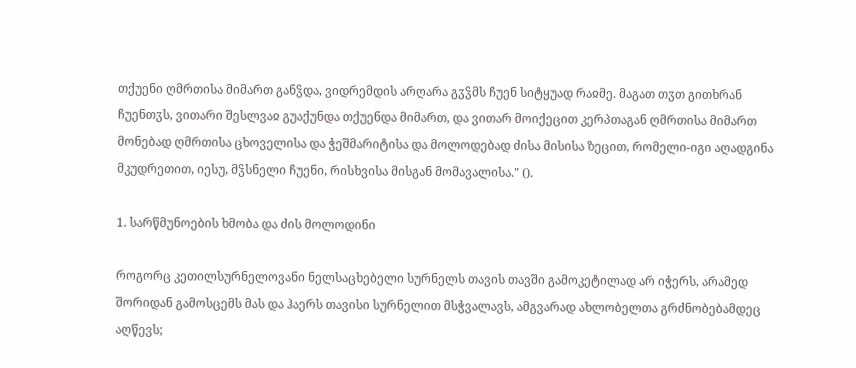თქუენი ღმრთისა მიმართ განჴდა, ვიდრემდის არღარა გჳჴმს ჩუენ სიტყუად რაჲმე. მაგათ თჳთ გითხრან ჩუენთჳს, ვითარი შესლვაჲ გუაქუნდა თქუენდა მიმართ, და ვითარ მოიქეცით კერპთაგან ღმრთისა მიმართ მონებად ღმრთისა ცხოველისა და ჭეშმარიტისა და მოლოდებად ძისა მისისა ზეცით, რომელი-იგი აღადგინა მკუდრეთით, იესუ, მჴსნელი ჩუენი, რისხვისა მისგან მომავალისა." ().

1. სარწმუნოების ხმობა და ძის მოლოდინი

როგორც კეთილსურნელოვანი ნელსაცხებელი სურნელს თავის თავში გამოკეტილად არ იჭერს, არამედ შორიდან გამოსცემს მას და ჰაერს თავისი სურნელით მსჭვალავს, ამგვარად ახლობელთა გრძნობებამდეც აღწევს;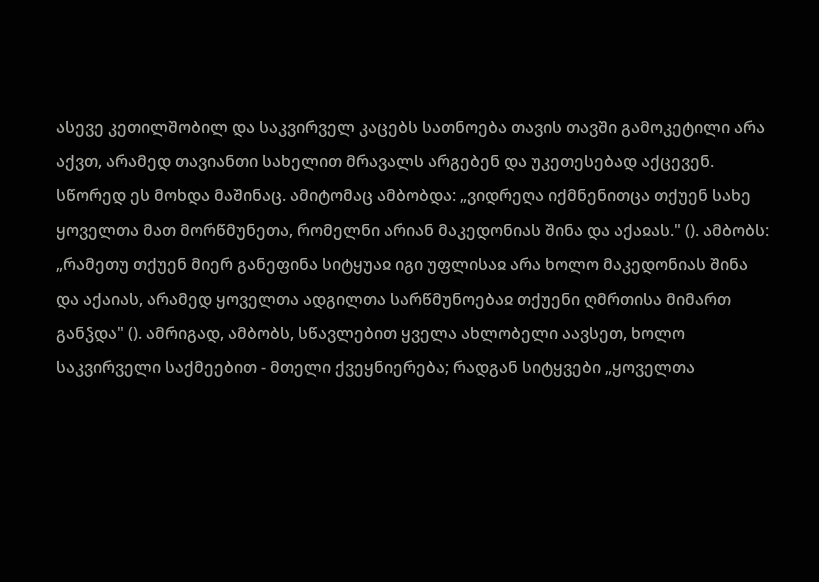ასევე კეთილშობილ და საკვირველ კაცებს სათნოება თავის თავში გამოკეტილი არა აქვთ, არამედ თავიანთი სახელით მრავალს არგებენ და უკეთესებად აქცევენ. სწორედ ეს მოხდა მაშინაც. ამიტომაც ამბობდა: „ვიდრეღა იქმნენითცა თქუენ სახე ყოველთა მათ მორწმუნეთა, რომელნი არიან მაკედონიას შინა და აქაჲას." (). ამბობს: „რამეთუ თქუენ მიერ განეფინა სიტყუაჲ იგი უფლისაჲ არა ხოლო მაკედონიას შინა და აქაიას, არამედ ყოველთა ადგილთა სარწმუნოებაჲ თქუენი ღმრთისა მიმართ განჴდა" (). ამრიგად, ამბობს, სწავლებით ყველა ახლობელი აავსეთ, ხოლო საკვირველი საქმეებით - მთელი ქვეყნიერება; რადგან სიტყვები „ყოველთა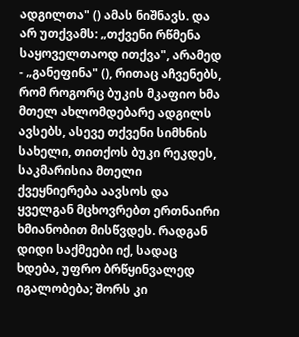ადგილთა" () ამას ნიშნავს. და არ უთქვამს: „თქვენი რწმენა საყოველთაოდ ითქვა", არამედ - „განეფინა" (), რითაც აჩვენებს, რომ როგორც ბუკის მკაფიო ხმა მთელ ახლომდებარე ადგილს ავსებს, ასევე თქვენი სიმხნის სახელი, თითქოს ბუკი რეკდეს, საკმარისია მთელი ქვეყნიერება აავსოს და ყველგან მცხოვრებთ ერთნაირი ხმიანობით მისწვდეს. რადგან დიდი საქმეები იქ, სადაც ხდება, უფრო ბრწყინვალედ იგალობება; შორს კი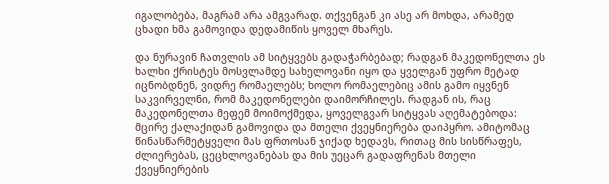იგალობება, მაგრამ არა ამგვარად. თქვენგან კი ასე არ მოხდა, არამედ ცხადი ხმა გამოვიდა დედამიწის ყოველ მხარეს.

და ნურავინ ჩათვლის ამ სიტყვებს გადაჭარბებად; რადგან მაკედონელთა ეს ხალხი ქრისტეს მოსვლამდე სახელოვანი იყო და ყველგან უფრო მეტად იცნობდნენ, ვიდრე რომაელებს; ხოლო რომაელებიც ამის გამო იყვნენ საკვირველნი, რომ მაკედონელები დაიმორჩილეს. რადგან ის, რაც მაკედონელთა მეფემ მოიმოქმედა, ყოველგვარ სიტყვას აღემატებოდა: მცირე ქალაქიდან გამოვიდა და მთელი ქვეყნიერება დაიპყრო. ამიტომაც წინასწარმეტყველი მას ფრთოსან ჯიქად ხედავს, რითაც მის სისწრაფეს, ძლიერებას, ცეცხლოვანებას და მის უეცარ გადაფრენას მთელი ქვეყნიერების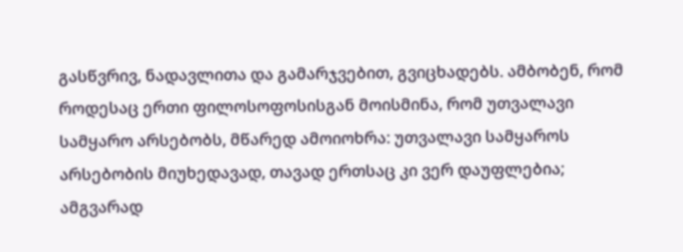გასწვრივ, ნადავლითა და გამარჯვებით, გვიცხადებს. ამბობენ, რომ როდესაც ერთი ფილოსოფოსისგან მოისმინა, რომ უთვალავი სამყარო არსებობს, მწარედ ამოიოხრა: უთვალავი სამყაროს არსებობის მიუხედავად, თავად ერთსაც კი ვერ დაუფლებია; ამგვარად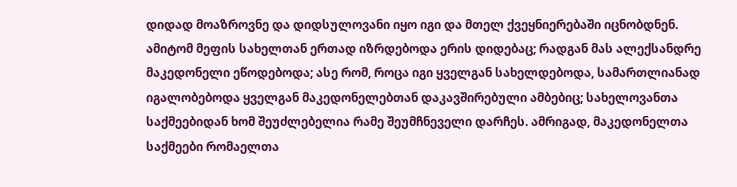დიდად მოაზროვნე და დიდსულოვანი იყო იგი და მთელ ქვეყნიერებაში იცნობდნენ. ამიტომ მეფის სახელთან ერთად იზრდებოდა ერის დიდებაც; რადგან მას ალექსანდრე მაკედონელი ეწოდებოდა; ასე რომ, როცა იგი ყველგან სახელდებოდა, სამართლიანად იგალობებოდა ყველგან მაკედონელებთან დაკავშირებული ამბებიც; სახელოვანთა საქმეებიდან ხომ შეუძლებელია რამე შეუმჩნეველი დარჩეს. ამრიგად, მაკედონელთა საქმეები რომაელთა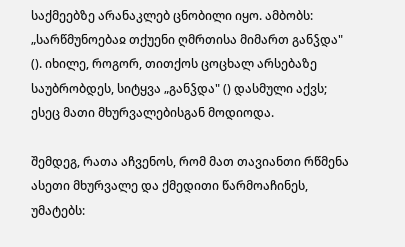საქმეებზე არანაკლებ ცნობილი იყო. ამბობს: „სარწმუნოებაჲ თქუენი ღმრთისა მიმართ განჴდა" (). იხილე, როგორ, თითქოს ცოცხალ არსებაზე საუბრობდეს, სიტყვა „განჴდა" () დასმული აქვს; ესეც მათი მხურვალებისგან მოდიოდა.

შემდეგ, რათა აჩვენოს, რომ მათ თავიანთი რწმენა ასეთი მხურვალე და ქმედითი წარმოაჩინეს, უმატებს: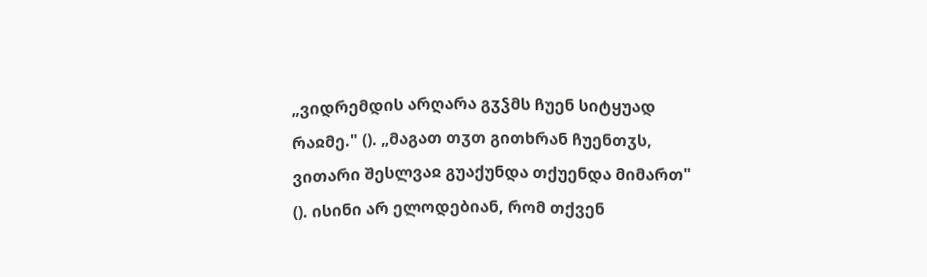„ვიდრემდის არღარა გჳჴმს ჩუენ სიტყუად რაჲმე." (). „მაგათ თჳთ გითხრან ჩუენთჳს, ვითარი შესლვაჲ გუაქუნდა თქუენდა მიმართ" (). ისინი არ ელოდებიან, რომ თქვენ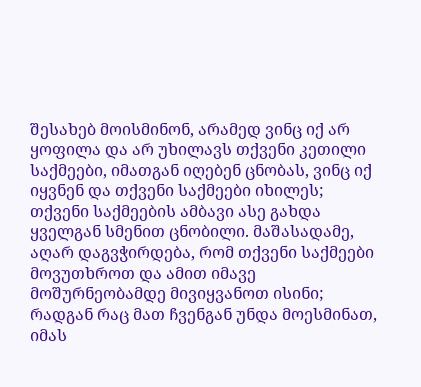შესახებ მოისმინონ, არამედ ვინც იქ არ ყოფილა და არ უხილავს თქვენი კეთილი საქმეები, იმათგან იღებენ ცნობას, ვინც იქ იყვნენ და თქვენი საქმეები იხილეს; თქვენი საქმეების ამბავი ასე გახდა ყველგან სმენით ცნობილი. მაშასადამე, აღარ დაგვჭირდება, რომ თქვენი საქმეები მოვუთხროთ და ამით იმავე მოშურნეობამდე მივიყვანოთ ისინი; რადგან რაც მათ ჩვენგან უნდა მოესმინათ, იმას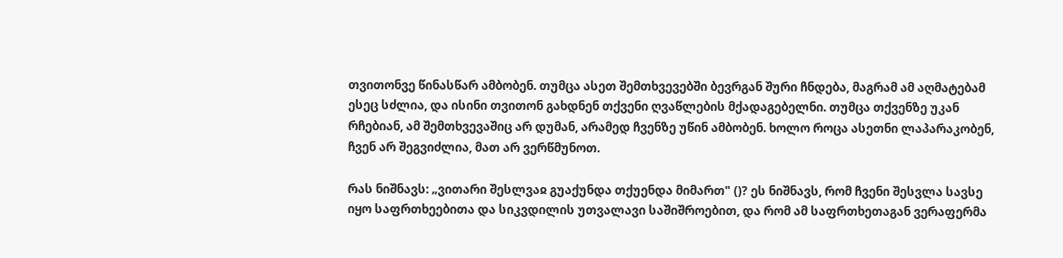თვითონვე წინასწარ ამბობენ. თუმცა ასეთ შემთხვევებში ბევრგან შური ჩნდება, მაგრამ ამ აღმატებამ ესეც სძლია, და ისინი თვითონ გახდნენ თქვენი ღვაწლების მქადაგებელნი. თუმცა თქვენზე უკან რჩებიან, ამ შემთხვევაშიც არ დუმან, არამედ ჩვენზე უწინ ამბობენ. ხოლო როცა ასეთნი ლაპარაკობენ, ჩვენ არ შეგვიძლია, მათ არ ვერწმუნოთ.

რას ნიშნავს: „ვითარი შესლვაჲ გუაქუნდა თქუენდა მიმართ" ()? ეს ნიშნავს, რომ ჩვენი შესვლა სავსე იყო საფრთხეებითა და სიკვდილის უთვალავი საშიშროებით, და რომ ამ საფრთხეთაგან ვერაფერმა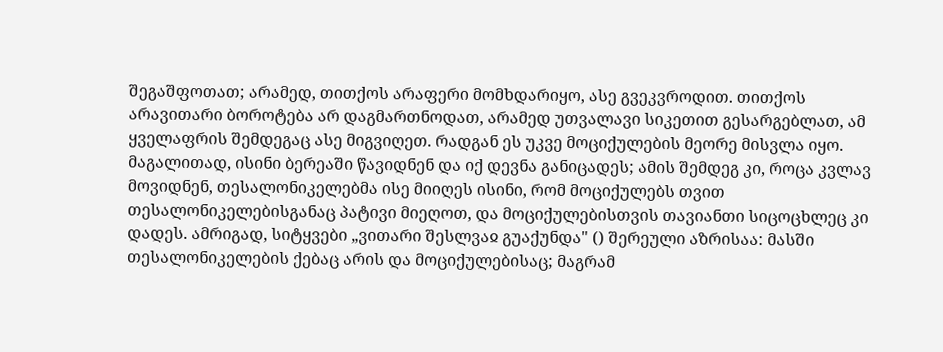შეგაშფოთათ; არამედ, თითქოს არაფერი მომხდარიყო, ასე გვეკვროდით. თითქოს არავითარი ბოროტება არ დაგმართნოდათ, არამედ უთვალავი სიკეთით გესარგებლათ, ამ ყველაფრის შემდეგაც ასე მიგვიღეთ. რადგან ეს უკვე მოციქულების მეორე მისვლა იყო. მაგალითად, ისინი ბერეაში წავიდნენ და იქ დევნა განიცადეს; ამის შემდეგ კი, როცა კვლავ მოვიდნენ, თესალონიკელებმა ისე მიიღეს ისინი, რომ მოციქულებს თვით თესალონიკელებისგანაც პატივი მიეღოთ, და მოციქულებისთვის თავიანთი სიცოცხლეც კი დადეს. ამრიგად, სიტყვები „ვითარი შესლვაჲ გუაქუნდა" () შერეული აზრისაა: მასში თესალონიკელების ქებაც არის და მოციქულებისაც; მაგრამ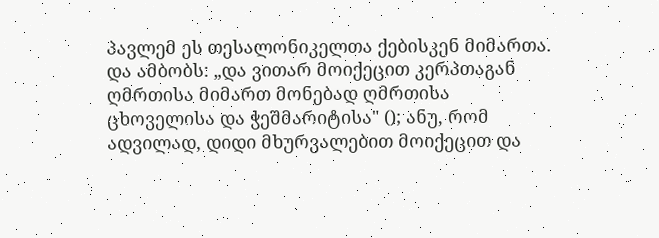პავლემ ეს თესალონიკელთა ქებისკენ მიმართა. და ამბობს: „და ვითარ მოიქეცით კერპთაგან ღმრთისა მიმართ მონებად ღმრთისა ცხოველისა და ჭეშმარიტისა" (); ანუ, რომ ადვილად, დიდი მხურვალებით მოიქეცით და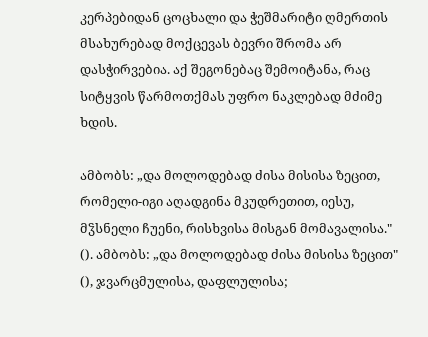კერპებიდან ცოცხალი და ჭეშმარიტი ღმერთის მსახურებად მოქცევას ბევრი შრომა არ დასჭირვებია. აქ შეგონებაც შემოიტანა, რაც სიტყვის წარმოთქმას უფრო ნაკლებად მძიმე ხდის.

ამბობს: „და მოლოდებად ძისა მისისა ზეცით, რომელი-იგი აღადგინა მკუდრეთით, იესუ, მჴსნელი ჩუენი, რისხვისა მისგან მომავალისა." (). ამბობს: „და მოლოდებად ძისა მისისა ზეცით" (), ჯვარცმულისა, დაფლულისა;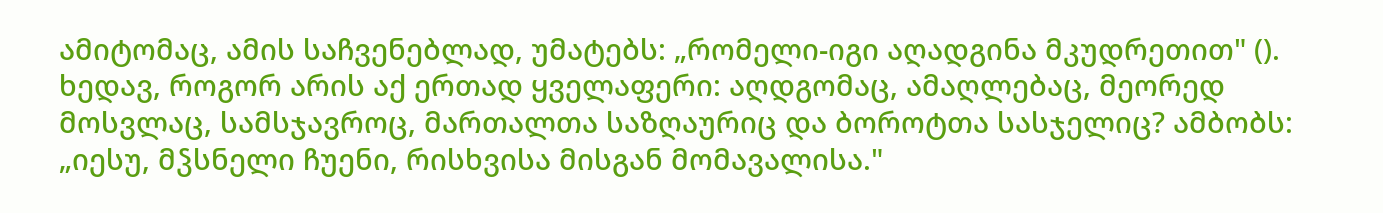ამიტომაც, ამის საჩვენებლად, უმატებს: „რომელი-იგი აღადგინა მკუდრეთით" (). ხედავ, როგორ არის აქ ერთად ყველაფერი: აღდგომაც, ამაღლებაც, მეორედ მოსვლაც, სამსჯავროც, მართალთა საზღაურიც და ბოროტთა სასჯელიც? ამბობს: „იესუ, მჴსნელი ჩუენი, რისხვისა მისგან მომავალისა."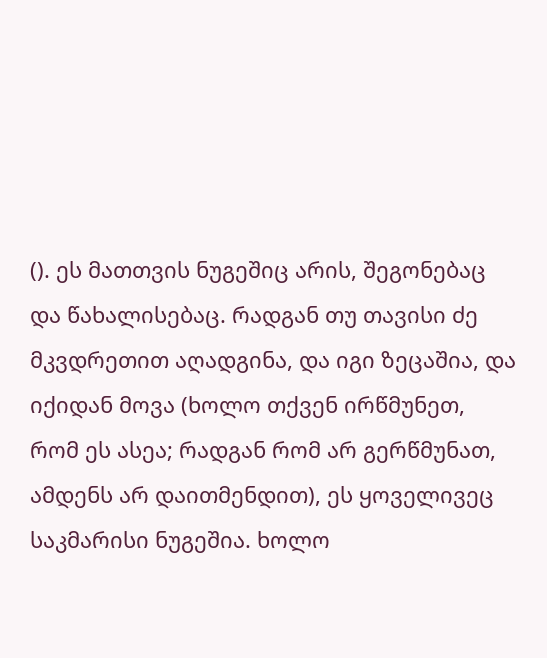(). ეს მათთვის ნუგეშიც არის, შეგონებაც და წახალისებაც. რადგან თუ თავისი ძე მკვდრეთით აღადგინა, და იგი ზეცაშია, და იქიდან მოვა (ხოლო თქვენ ირწმუნეთ, რომ ეს ასეა; რადგან რომ არ გერწმუნათ, ამდენს არ დაითმენდით), ეს ყოველივეც საკმარისი ნუგეშია. ხოლო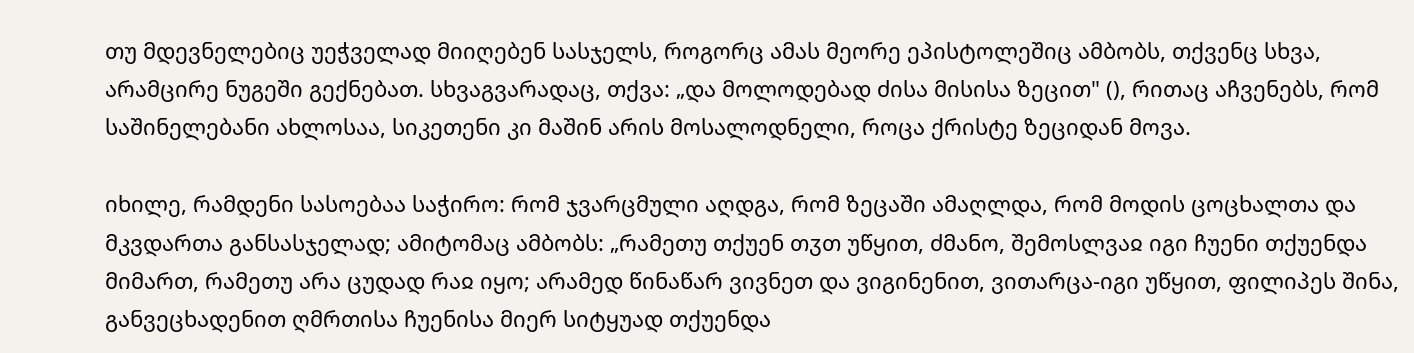თუ მდევნელებიც უეჭველად მიიღებენ სასჯელს, როგორც ამას მეორე ეპისტოლეშიც ამბობს, თქვენც სხვა, არამცირე ნუგეში გექნებათ. სხვაგვარადაც, თქვა: „და მოლოდებად ძისა მისისა ზეცით" (), რითაც აჩვენებს, რომ საშინელებანი ახლოსაა, სიკეთენი კი მაშინ არის მოსალოდნელი, როცა ქრისტე ზეციდან მოვა.

იხილე, რამდენი სასოებაა საჭირო: რომ ჯვარცმული აღდგა, რომ ზეცაში ამაღლდა, რომ მოდის ცოცხალთა და მკვდართა განსასჯელად; ამიტომაც ამბობს: „რამეთუ თქუენ თჳთ უწყით, ძმანო, შემოსლვაჲ იგი ჩუენი თქუენდა მიმართ, რამეთუ არა ცუდად რაჲ იყო; არამედ წინაწარ ვივნეთ და ვიგინენით, ვითარცა-იგი უწყით, ფილიპეს შინა, განვეცხადენით ღმრთისა ჩუენისა მიერ სიტყუად თქუენდა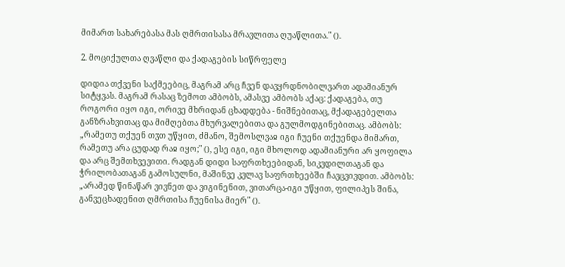მიმართ სახარებასა მას ღმრთისასა მრავლითა ღუაწლითა." ().

2. მოციქულთა ღვაწლი და ქადაგების სიწრფელე

დიდია თქვენი საქმეებიც, მაგრამ არც ჩვენ დავყრდნობილვართ ადამიანურ სიტყვას. მაგრამ რასაც ზემოთ ამბობს, ამასვე ამბობს აქაც: ქადაგება, თუ როგორი იყო იგი, ორივე მხრიდან ცხადდება - ნიშნებითაც, მქადაგებელთა განზრახვითაც და მიმღებთა მხურვალებითა და გულმოდგინებითაც. ამბობს: „რამეთუ თქუენ თჳთ უწყით, ძმანო, შემოსლვაჲ იგი ჩუენი თქუენდა მიმართ, რამეთუ არა ცუდად რაჲ იყო;" (), ესე იგი, იგი მხოლოდ ადამიანური არ ყოფილა და არც შემთხვევითი. რადგან დიდი საფრთხეებიდან, სიკვდილთაგან და ჭრილობათაგან გამოსულნი, მაშინვე კვლავ საფრთხეებში ჩავცვივდით. ამბობს: „არამედ წინაწარ ვივნეთ და ვიგინენით, ვითარცა-იგი უწყით, ფილიპეს შინა, განვეცხადენით ღმრთისა ჩუენისა მიერ" ().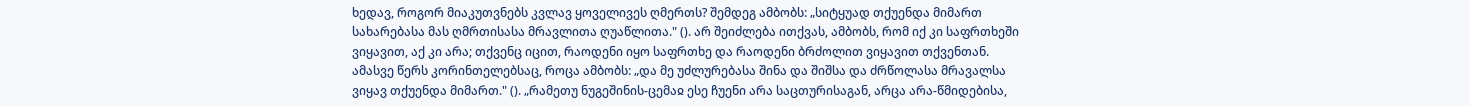ხედავ, როგორ მიაკუთვნებს კვლავ ყოველივეს ღმერთს? შემდეგ ამბობს: „სიტყუად თქუენდა მიმართ სახარებასა მას ღმრთისასა მრავლითა ღუაწლითა." (). არ შეიძლება ითქვას, ამბობს, რომ იქ კი საფრთხეში ვიყავით, აქ კი არა; თქვენც იცით, რაოდენი იყო საფრთხე და რაოდენი ბრძოლით ვიყავით თქვენთან. ამასვე წერს კორინთელებსაც, როცა ამბობს: „და მე უძლურებასა შინა და შიშსა და ძრწოლასა მრავალსა ვიყავ თქუენდა მიმართ." (). „რამეთუ ნუგეშინის-ცემაჲ ესე ჩუენი არა საცთურისაგან, არცა არა-წმიდებისა,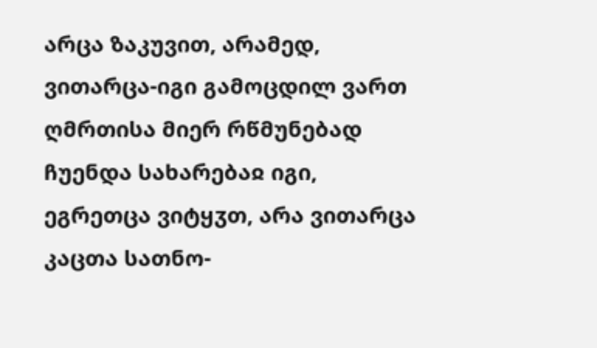არცა ზაკუვით, არამედ, ვითარცა-იგი გამოცდილ ვართ ღმრთისა მიერ რწმუნებად ჩუენდა სახარებაჲ იგი, ეგრეთცა ვიტყჳთ, არა ვითარცა კაცთა სათნო-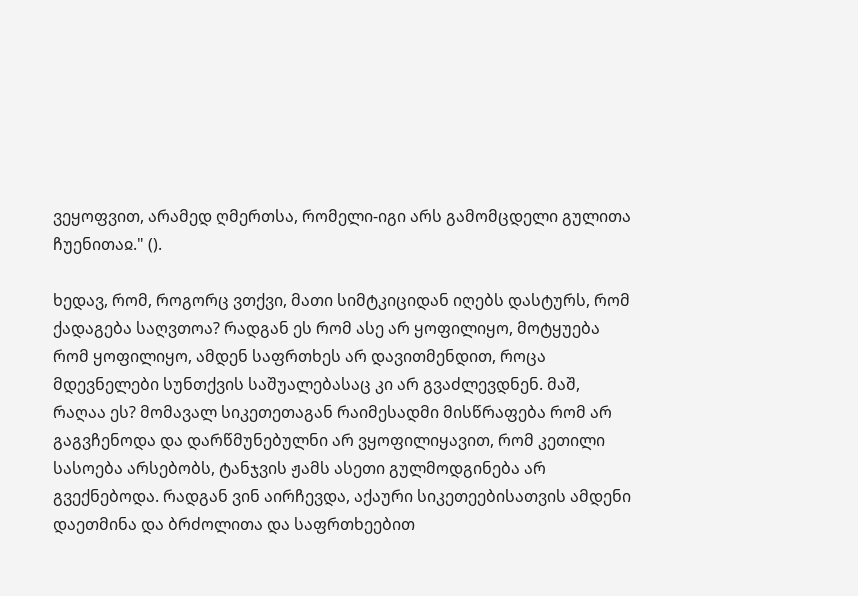ვეყოფვით, არამედ ღმერთსა, რომელი-იგი არს გამომცდელი გულითა ჩუენითაჲ." ().

ხედავ, რომ, როგორც ვთქვი, მათი სიმტკიციდან იღებს დასტურს, რომ ქადაგება საღვთოა? რადგან ეს რომ ასე არ ყოფილიყო, მოტყუება რომ ყოფილიყო, ამდენ საფრთხეს არ დავითმენდით, როცა მდევნელები სუნთქვის საშუალებასაც კი არ გვაძლევდნენ. მაშ, რაღაა ეს? მომავალ სიკეთეთაგან რაიმესადმი მისწრაფება რომ არ გაგვჩენოდა და დარწმუნებულნი არ ვყოფილიყავით, რომ კეთილი სასოება არსებობს, ტანჯვის ჟამს ასეთი გულმოდგინება არ გვექნებოდა. რადგან ვინ აირჩევდა, აქაური სიკეთეებისათვის ამდენი დაეთმინა და ბრძოლითა და საფრთხეებით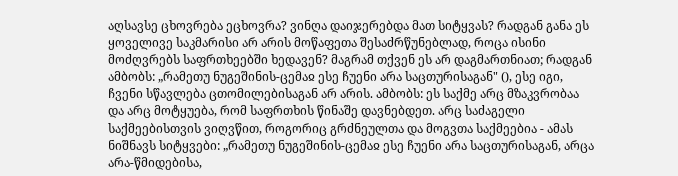აღსავსე ცხოვრება ეცხოვრა? ვინღა დაიჯერებდა მათ სიტყვას? რადგან განა ეს ყოველივე საკმარისი არ არის მოწაფეთა შესაძრწუნებლად, როცა ისინი მოძღვრებს საფრთხეებში ხედავენ? მაგრამ თქვენ ეს არ დაგმართნიათ; რადგან ამბობს: „რამეთუ ნუგეშინის-ცემაჲ ესე ჩუენი არა საცთურისაგან" (), ესე იგი, ჩვენი სწავლება ცთომილებისაგან არ არის. ამბობს: ეს საქმე არც მზაკვრობაა და არც მოტყუება, რომ საფრთხის წინაშე დავნებდეთ. არც საძაგელი საქმეებისთვის ვიღვწით, როგორიც გრძნეულთა და მოგვთა საქმეებია - ამას ნიშნავს სიტყვები: „რამეთუ ნუგეშინის-ცემაჲ ესე ჩუენი არა საცთურისაგან, არცა არა-წმიდებისა,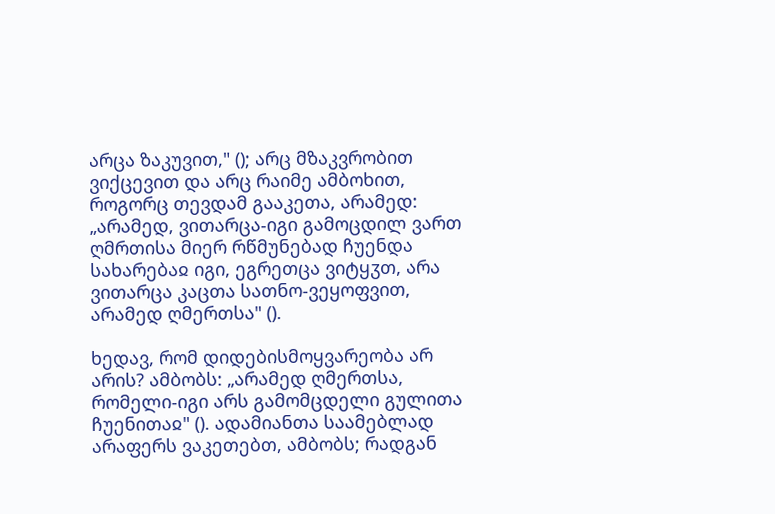არცა ზაკუვით," (); არც მზაკვრობით ვიქცევით და არც რაიმე ამბოხით, როგორც თევდამ გააკეთა, არამედ: „არამედ, ვითარცა-იგი გამოცდილ ვართ ღმრთისა მიერ რწმუნებად ჩუენდა სახარებაჲ იგი, ეგრეთცა ვიტყჳთ, არა ვითარცა კაცთა სათნო-ვეყოფვით, არამედ ღმერთსა" ().

ხედავ, რომ დიდებისმოყვარეობა არ არის? ამბობს: „არამედ ღმერთსა, რომელი-იგი არს გამომცდელი გულითა ჩუენითაჲ" (). ადამიანთა საამებლად არაფერს ვაკეთებთ, ამბობს; რადგან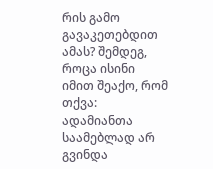რის გამო გავაკეთებდით ამას? შემდეგ, როცა ისინი იმით შეაქო, რომ თქვა: ადამიანთა საამებლად არ გვინდა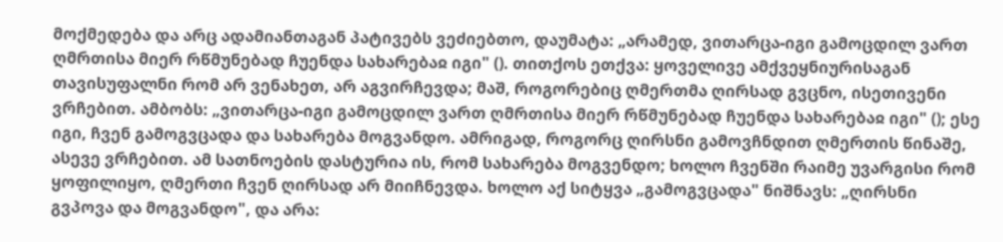მოქმედება და არც ადამიანთაგან პატივებს ვეძიებთო, დაუმატა: „არამედ, ვითარცა-იგი გამოცდილ ვართ ღმრთისა მიერ რწმუნებად ჩუენდა სახარებაჲ იგი" (). თითქოს ეთქვა: ყოველივე ამქვეყნიურისაგან თავისუფალნი რომ არ ვენახეთ, არ აგვირჩევდა; მაშ, როგორებიც ღმერთმა ღირსად გვცნო, ისეთივენი ვრჩებით. ამბობს: „ვითარცა-იგი გამოცდილ ვართ ღმრთისა მიერ რწმუნებად ჩუენდა სახარებაჲ იგი" (); ესე იგი, ჩვენ გამოგვცადა და სახარება მოგვანდო. ამრიგად, როგორც ღირსნი გამოვჩნდით ღმერთის წინაშე, ასევე ვრჩებით. ამ სათნოების დასტურია ის, რომ სახარება მოგვენდო; ხოლო ჩვენში რაიმე უვარგისი რომ ყოფილიყო, ღმერთი ჩვენ ღირსად არ მიიჩნევდა. ხოლო აქ სიტყვა „გამოგვცადა" ნიშნავს: „ღირსნი გვპოვა და მოგვანდო", და არა: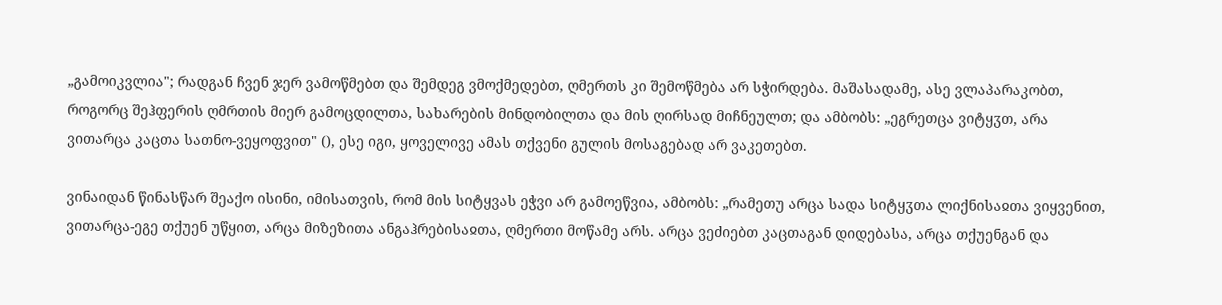„გამოიკვლია"; რადგან ჩვენ ჯერ ვამოწმებთ და შემდეგ ვმოქმედებთ, ღმერთს კი შემოწმება არ სჭირდება. მაშასადამე, ასე ვლაპარაკობთ, როგორც შეჰფერის ღმრთის მიერ გამოცდილთა, სახარების მინდობილთა და მის ღირსად მიჩნეულთ; და ამბობს: „ეგრეთცა ვიტყჳთ, არა ვითარცა კაცთა სათნო-ვეყოფვით" (), ესე იგი, ყოველივე ამას თქვენი გულის მოსაგებად არ ვაკეთებთ.

ვინაიდან წინასწარ შეაქო ისინი, იმისათვის, რომ მის სიტყვას ეჭვი არ გამოეწვია, ამბობს: „რამეთუ არცა სადა სიტყჳთა ლიქნისაჲთა ვიყვენით, ვითარცა-ეგე თქუენ უწყით, არცა მიზეზითა ანგაჰრებისაჲთა, ღმერთი მოწამე არს. არცა ვეძიებთ კაცთაგან დიდებასა, არცა თქუენგან და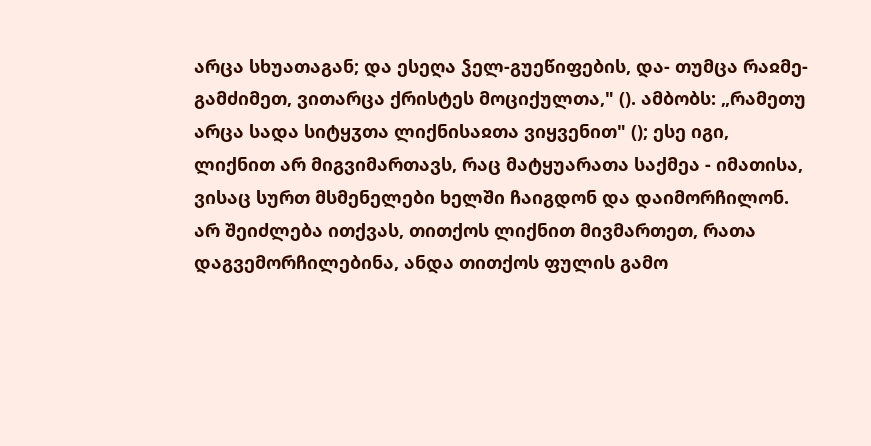არცა სხუათაგან; და ესეღა ჴელ-გუეწიფების, და- თუმცა რაჲმე-გამძიმეთ, ვითარცა ქრისტეს მოციქულთა," (). ამბობს: „რამეთუ არცა სადა სიტყჳთა ლიქნისაჲთა ვიყვენით" (); ესე იგი, ლიქნით არ მიგვიმართავს, რაც მატყუარათა საქმეა - იმათისა, ვისაც სურთ მსმენელები ხელში ჩაიგდონ და დაიმორჩილონ. არ შეიძლება ითქვას, თითქოს ლიქნით მივმართეთ, რათა დაგვემორჩილებინა, ანდა თითქოს ფულის გამო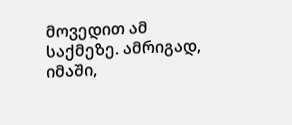მოვედით ამ საქმეზე. ამრიგად, იმაში,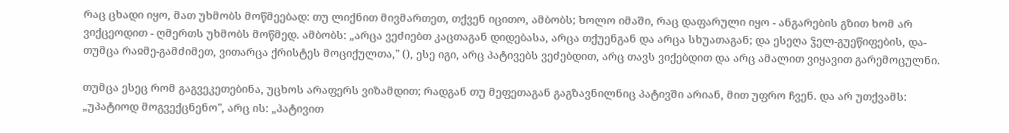რაც ცხადი იყო, მათ უხმობს მოწმეებად: თუ ლიქნით მივმართეთ, თქვენ იცითო, ამბობს; ხოლო იმაში, რაც დაფარული იყო - ანგარების გზით ხომ არ ვიქცეოდით - ღმერთს უხმობს მოწმედ. ამბობს: „არცა ვეძიებთ კაცთაგან დიდებასა, არცა თქუენგან და არცა სხუათაგან; და ესეღა ჴელ-გუეწიფების, და- თუმცა რაჲმე-გამძიმეთ, ვითარცა ქრისტეს მოციქულთა," (), ესე იგი, არც პატივებს ვეძებდით, არც თავს ვიქებდით და არც ამალით ვიყავით გარემოცულნი.

თუმცა ესეც რომ გაგვეკეთებინა, უცხოს არაფერს ვიზამდით; რადგან თუ მეფეთაგან გაგზავნილნიც პატივში არიან, მით უფრო ჩვენ. და არ უთქვამს: „უპატიოდ მოგვექცნენო", არც ის: „პატივით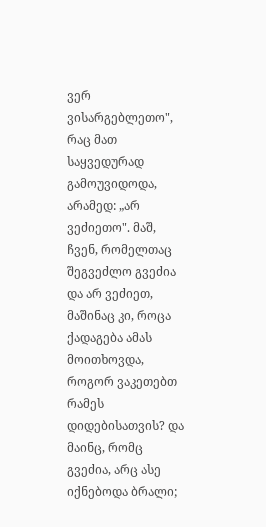ვერ ვისარგებლეთო", რაც მათ საყვედურად გამოუვიდოდა, არამედ: „არ ვეძიეთო". მაშ, ჩვენ, რომელთაც შეგვეძლო გვეძია და არ ვეძიეთ, მაშინაც კი, როცა ქადაგება ამას მოითხოვდა, როგორ ვაკეთებთ რამეს დიდებისათვის? და მაინც, რომც გვეძია, არც ასე იქნებოდა ბრალი;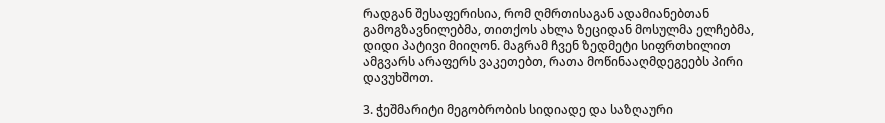რადგან შესაფერისია, რომ ღმრთისაგან ადამიანებთან გამოგზავნილებმა, თითქოს ახლა ზეციდან მოსულმა ელჩებმა, დიდი პატივი მიიღონ. მაგრამ ჩვენ ზედმეტი სიფრთხილით ამგვარს არაფერს ვაკეთებთ, რათა მოწინააღმდეგეებს პირი დავუხშოთ.

3. ჭეშმარიტი მეგობრობის სიდიადე და საზღაური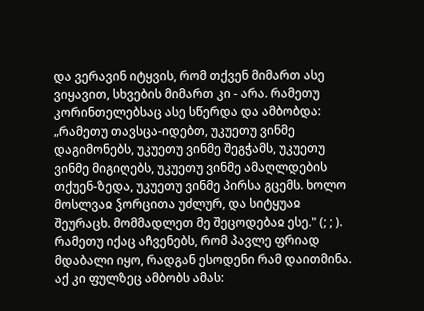და ვერავინ იტყვის, რომ თქვენ მიმართ ასე ვიყავით, სხვების მიმართ კი - არა. რამეთუ კორინთელებსაც ასე სწერდა და ამბობდა: „რამეთუ თავსცა-იდებთ, უკუეთუ ვინმე დაგიმონებს, უკუეთუ ვინმე შეგჭამს, უკუეთუ ვინმე მიგიღებს, უკუეთუ ვინმე ამაღლდების თქუენ-ზედა, უკუეთუ ვინმე პირსა გცემს. ხოლო მოსლვაჲ ჴორცითა უძლურ, და სიტყუაჲ შეურაცხ. მომმადლეთ მე შეცოდებაჲ ესე." (; ; ). რამეთუ იქაც აჩვენებს, რომ პავლე ფრიად მდაბალი იყო, რადგან ესოდენი რამ დაითმინა. აქ კი ფულზეც ამბობს ამას: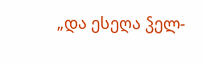„და ესეღა ჴელ-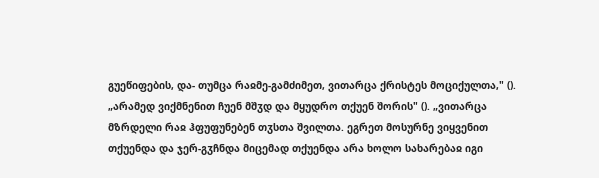გუეწიფების, და- თუმცა რაჲმე-გამძიმეთ, ვითარცა ქრისტეს მოციქულთა," (). „არამედ ვიქმნენით ჩუენ მშჳდ და მყუდრო თქუენ შორის" (). „ვითარცა მზრდელი რაჲ ჰფუფუნებენ თჳსთა შვილთა. ეგრეთ მოსურნე ვიყვენით თქუენდა და ჯერ-გჳჩნდა მიცემად თქუენდა არა ხოლო სახარებაჲ იგი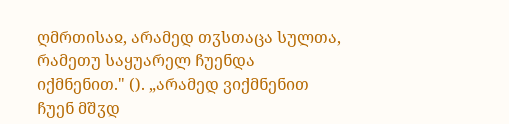ღმრთისაჲ, არამედ თჳსთაცა სულთა, რამეთუ საყუარელ ჩუენდა იქმნენით." (). „არამედ ვიქმნენით ჩუენ მშჳდ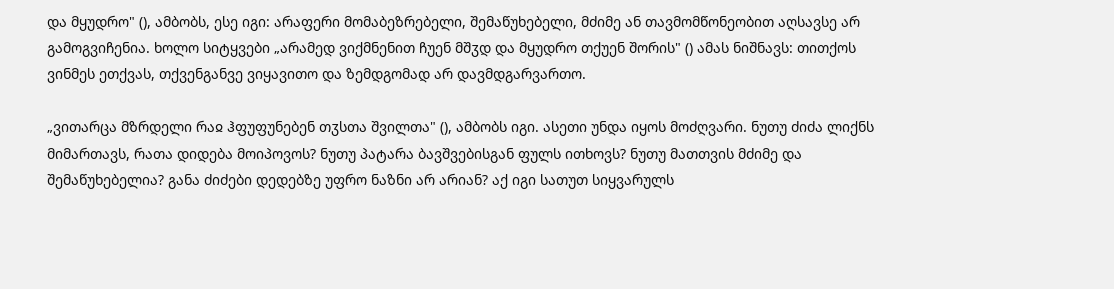და მყუდრო" (), ამბობს, ესე იგი: არაფერი მომაბეზრებელი, შემაწუხებელი, მძიმე ან თავმომწონეობით აღსავსე არ გამოგვიჩენია. ხოლო სიტყვები „არამედ ვიქმნენით ჩუენ მშჳდ და მყუდრო თქუენ შორის" () ამას ნიშნავს: თითქოს ვინმეს ეთქვას, თქვენგანვე ვიყავითო და ზემდგომად არ დავმდგარვართო.

„ვითარცა მზრდელი რაჲ ჰფუფუნებენ თჳსთა შვილთა" (), ამბობს იგი. ასეთი უნდა იყოს მოძღვარი. ნუთუ ძიძა ლიქნს მიმართავს, რათა დიდება მოიპოვოს? ნუთუ პატარა ბავშვებისგან ფულს ითხოვს? ნუთუ მათთვის მძიმე და შემაწუხებელია? განა ძიძები დედებზე უფრო ნაზნი არ არიან? აქ იგი სათუთ სიყვარულს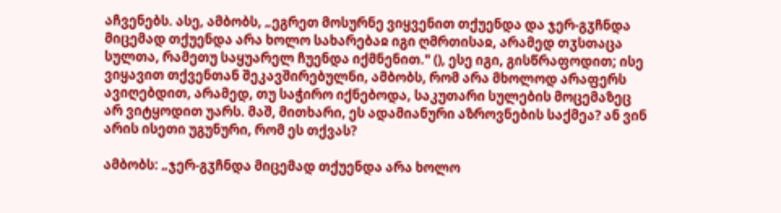აჩვენებს. ასე, ამბობს, „ეგრეთ მოსურნე ვიყვენით თქუენდა და ჯერ-გჳჩნდა მიცემად თქუენდა არა ხოლო სახარებაჲ იგი ღმრთისაჲ, არამედ თჳსთაცა სულთა, რამეთუ საყუარელ ჩუენდა იქმნენით." (), ესე იგი, გისწრაფოდით; ისე ვიყავით თქვენთან შეკავშირებულნი, ამბობს, რომ არა მხოლოდ არაფერს ავიღებდით, არამედ, თუ საჭირო იქნებოდა, საკუთარი სულების მოცემაზეც არ ვიტყოდით უარს. მაშ, მითხარი, ეს ადამიანური აზროვნების საქმეა? ან ვინ არის ისეთი უგუნური, რომ ეს თქვას?

ამბობს: „ჯერ-გჳჩნდა მიცემად თქუენდა არა ხოლო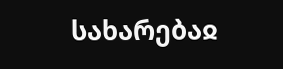სახარებაჲ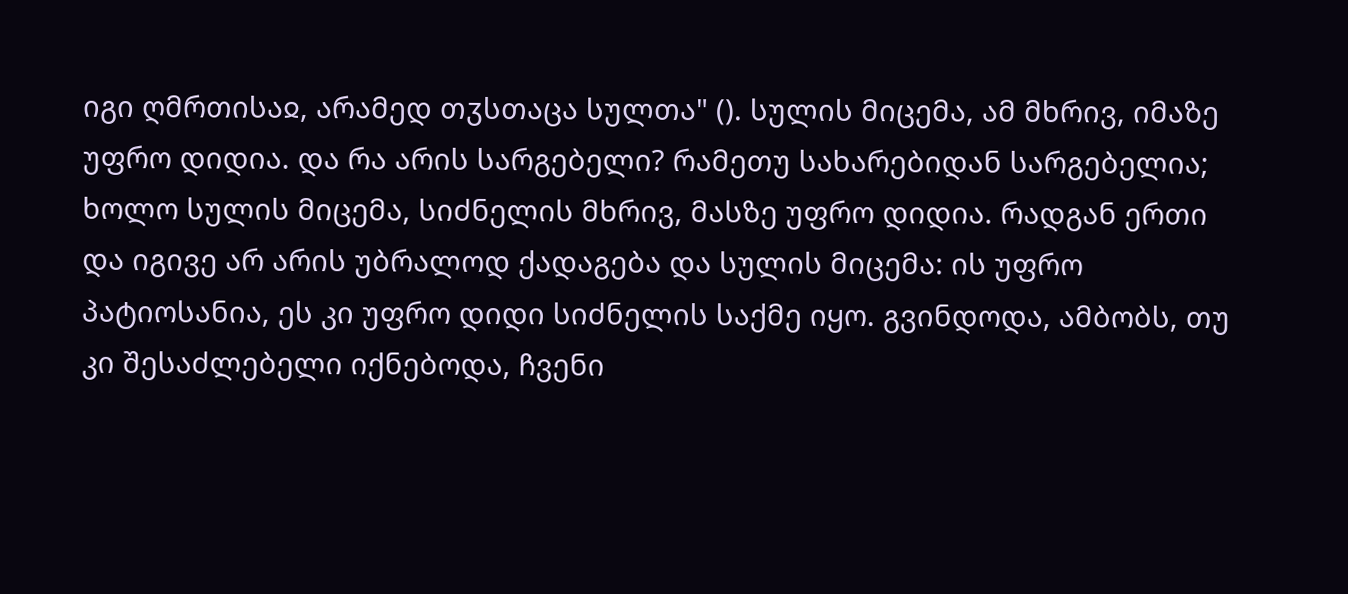იგი ღმრთისაჲ, არამედ თჳსთაცა სულთა" (). სულის მიცემა, ამ მხრივ, იმაზე უფრო დიდია. და რა არის სარგებელი? რამეთუ სახარებიდან სარგებელია; ხოლო სულის მიცემა, სიძნელის მხრივ, მასზე უფრო დიდია. რადგან ერთი და იგივე არ არის უბრალოდ ქადაგება და სულის მიცემა: ის უფრო პატიოსანია, ეს კი უფრო დიდი სიძნელის საქმე იყო. გვინდოდა, ამბობს, თუ კი შესაძლებელი იქნებოდა, ჩვენი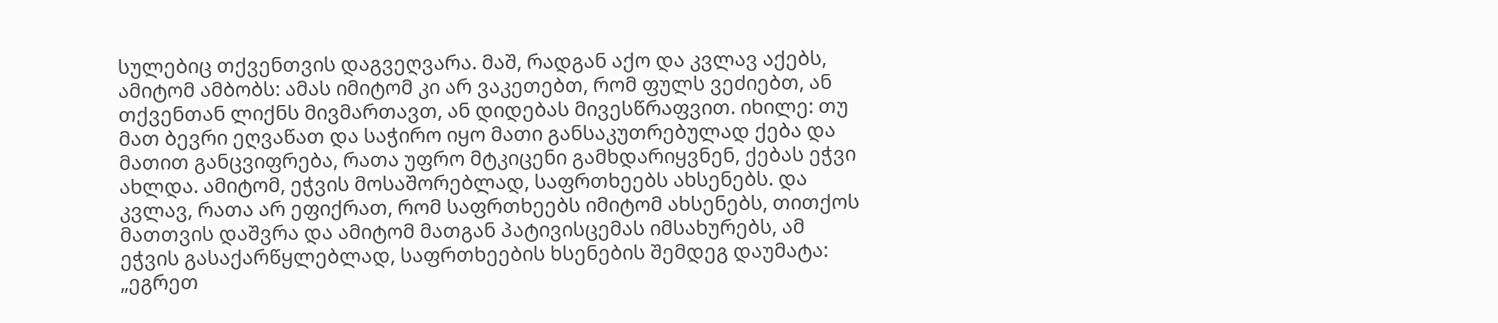სულებიც თქვენთვის დაგვეღვარა. მაშ, რადგან აქო და კვლავ აქებს, ამიტომ ამბობს: ამას იმიტომ კი არ ვაკეთებთ, რომ ფულს ვეძიებთ, ან თქვენთან ლიქნს მივმართავთ, ან დიდებას მივესწრაფვით. იხილე: თუ მათ ბევრი ეღვაწათ და საჭირო იყო მათი განსაკუთრებულად ქება და მათით განცვიფრება, რათა უფრო მტკიცენი გამხდარიყვნენ, ქებას ეჭვი ახლდა. ამიტომ, ეჭვის მოსაშორებლად, საფრთხეებს ახსენებს. და კვლავ, რათა არ ეფიქრათ, რომ საფრთხეებს იმიტომ ახსენებს, თითქოს მათთვის დაშვრა და ამიტომ მათგან პატივისცემას იმსახურებს, ამ ეჭვის გასაქარწყლებლად, საფრთხეების ხსენების შემდეგ დაუმატა: „ეგრეთ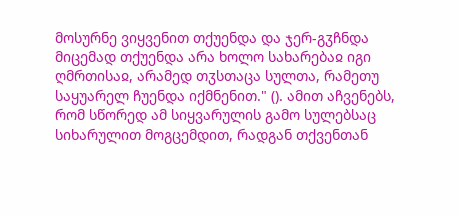მოსურნე ვიყვენით თქუენდა და ჯერ-გჳჩნდა მიცემად თქუენდა არა ხოლო სახარებაჲ იგი ღმრთისაჲ, არამედ თჳსთაცა სულთა, რამეთუ საყუარელ ჩუენდა იქმნენით." (). ამით აჩვენებს, რომ სწორედ ამ სიყვარულის გამო სულებსაც სიხარულით მოგცემდით, რადგან თქვენთან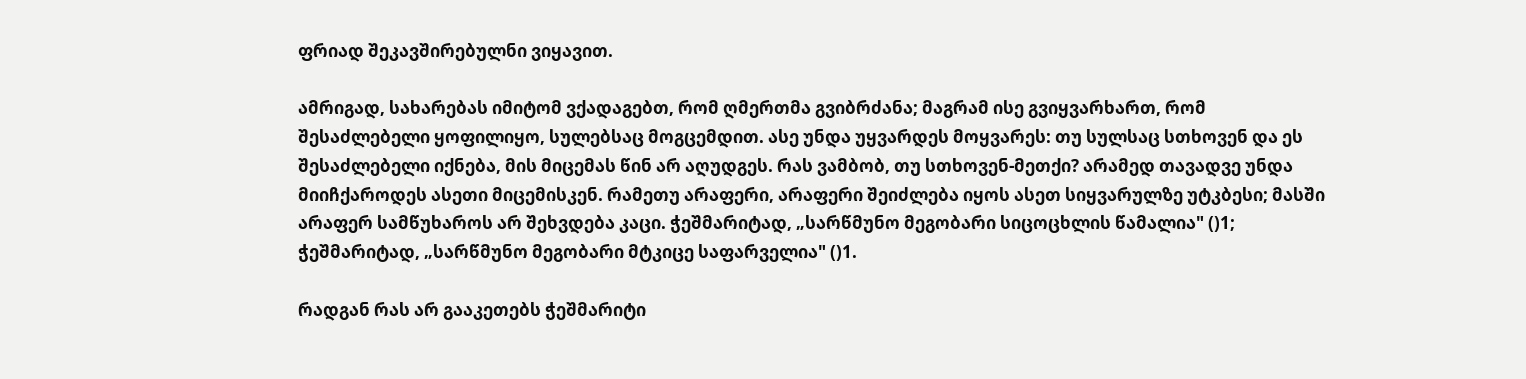ფრიად შეკავშირებულნი ვიყავით.

ამრიგად, სახარებას იმიტომ ვქადაგებთ, რომ ღმერთმა გვიბრძანა; მაგრამ ისე გვიყვარხართ, რომ შესაძლებელი ყოფილიყო, სულებსაც მოგცემდით. ასე უნდა უყვარდეს მოყვარეს: თუ სულსაც სთხოვენ და ეს შესაძლებელი იქნება, მის მიცემას წინ არ აღუდგეს. რას ვამბობ, თუ სთხოვენ-მეთქი? არამედ თავადვე უნდა მიიჩქაროდეს ასეთი მიცემისკენ. რამეთუ არაფერი, არაფერი შეიძლება იყოს ასეთ სიყვარულზე უტკბესი; მასში არაფერ სამწუხაროს არ შეხვდება კაცი. ჭეშმარიტად, „სარწმუნო მეგობარი სიცოცხლის წამალია" ()1; ჭეშმარიტად, „სარწმუნო მეგობარი მტკიცე საფარველია" ()1.

რადგან რას არ გააკეთებს ჭეშმარიტი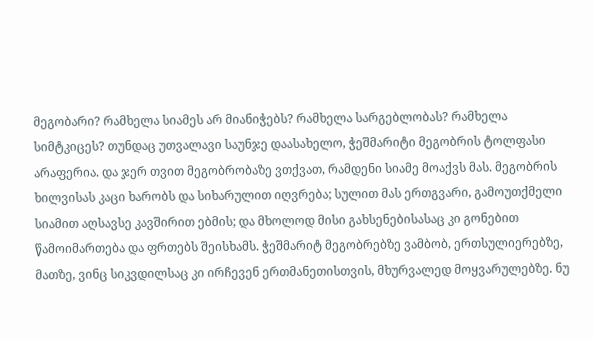მეგობარი? რამხელა სიამეს არ მიანიჭებს? რამხელა სარგებლობას? რამხელა სიმტკიცეს? თუნდაც უთვალავი საუნჯე დაასახელო, ჭეშმარიტი მეგობრის ტოლფასი არაფერია. და ჯერ თვით მეგობრობაზე ვთქვათ, რამდენი სიამე მოაქვს მას. მეგობრის ხილვისას კაცი ხარობს და სიხარულით იღვრება; სულით მას ერთგვარი, გამოუთქმელი სიამით აღსავსე კავშირით ებმის; და მხოლოდ მისი გახსენებისასაც კი გონებით წამოიმართება და ფრთებს შეისხამს. ჭეშმარიტ მეგობრებზე ვამბობ, ერთსულიერებზე, მათზე, ვინც სიკვდილსაც კი ირჩევენ ერთმანეთისთვის, მხურვალედ მოყვარულებზე. ნუ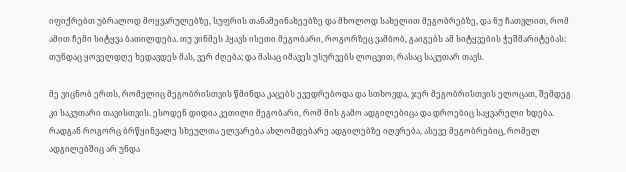იფიქრებთ უბრალოდ მოყვარულებზე, სუფრის თანამეინახეებზე და მხოლოდ სახელით მეგობრებზე, და ნუ ჩათვლით, რომ ამით ჩემი სიტყვა ბათილდება. თუ ვინმეს ჰყავს ისეთი მეგობარი, როგორზეც ვამბობ, გაიგებს ამ სიტყვების ჭეშმარიტებას: თუნდაც ყოველდღე ხედავდეს მას, ვერ ძღება; და მასაც იმავეს უსურვებს ლოცვით, რასაც საკუთარ თავს.

მე ვიცნობ ერთს, რომელიც მეგობრისთვის წმინდა კაცებს ევედრებოდა და სთხოვდა, ჯერ მეგობრისთვის ელოცათ, შემდეგ კი საკუთარი თავისთვის. ესოდენ დიდია კეთილი მეგობარი, რომ მის გამო ადგილებიცა და დროებიც საყვარელი ხდება. რადგან როგორც ბრწყინვალე სხეულთა ელვარება ახლომდებარე ადგილებზე იღვრება, ასევე მეგობრებიც, რომელ ადგილებშიც არ უნდა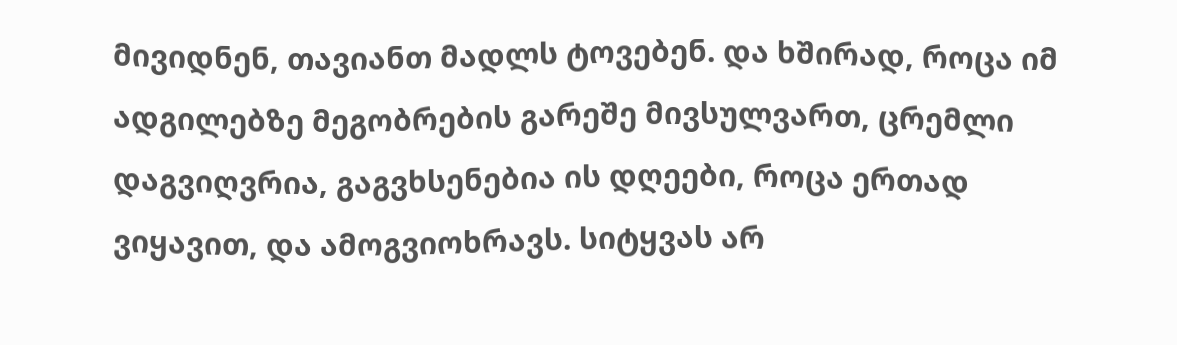მივიდნენ, თავიანთ მადლს ტოვებენ. და ხშირად, როცა იმ ადგილებზე მეგობრების გარეშე მივსულვართ, ცრემლი დაგვიღვრია, გაგვხსენებია ის დღეები, როცა ერთად ვიყავით, და ამოგვიოხრავს. სიტყვას არ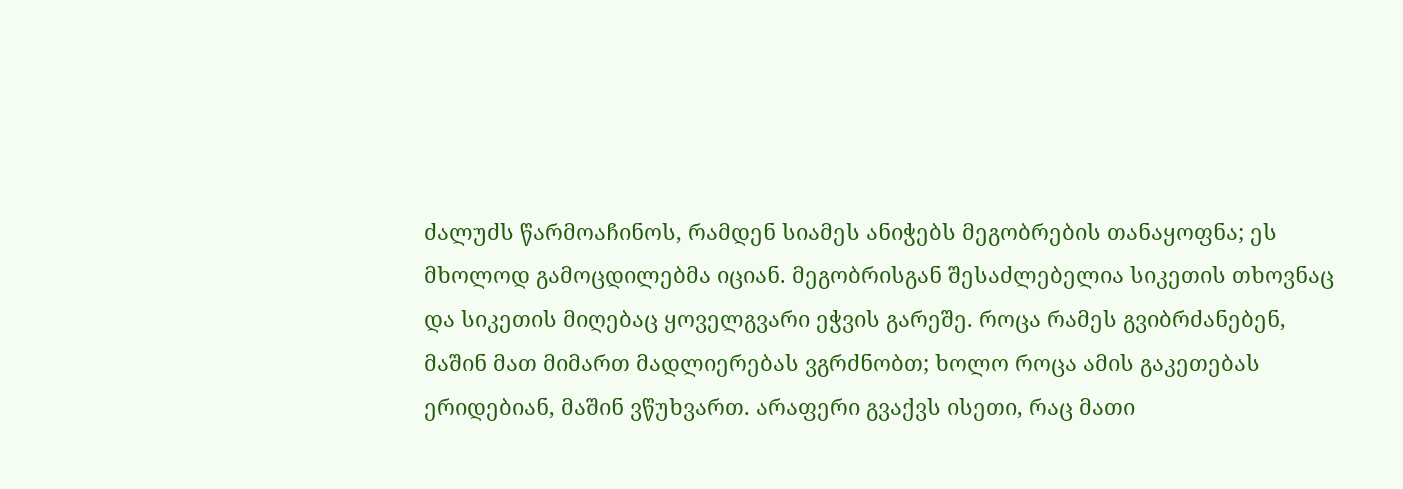ძალუძს წარმოაჩინოს, რამდენ სიამეს ანიჭებს მეგობრების თანაყოფნა; ეს მხოლოდ გამოცდილებმა იციან. მეგობრისგან შესაძლებელია სიკეთის თხოვნაც და სიკეთის მიღებაც ყოველგვარი ეჭვის გარეშე. როცა რამეს გვიბრძანებენ, მაშინ მათ მიმართ მადლიერებას ვგრძნობთ; ხოლო როცა ამის გაკეთებას ერიდებიან, მაშინ ვწუხვართ. არაფერი გვაქვს ისეთი, რაც მათი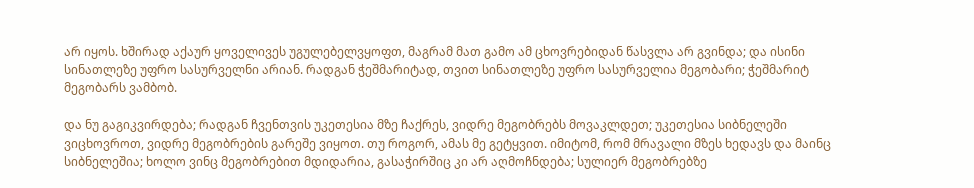არ იყოს. ხშირად აქაურ ყოველივეს უგულებელვყოფთ, მაგრამ მათ გამო ამ ცხოვრებიდან წასვლა არ გვინდა; და ისინი სინათლეზე უფრო სასურველნი არიან. რადგან ჭეშმარიტად, თვით სინათლეზე უფრო სასურველია მეგობარი; ჭეშმარიტ მეგობარს ვამბობ.

და ნუ გაგიკვირდება; რადგან ჩვენთვის უკეთესია მზე ჩაქრეს, ვიდრე მეგობრებს მოვაკლდეთ; უკეთესია სიბნელეში ვიცხოვროთ, ვიდრე მეგობრების გარეშე ვიყოთ. თუ როგორ, ამას მე გეტყვით. იმიტომ, რომ მრავალი მზეს ხედავს და მაინც სიბნელეშია; ხოლო ვინც მეგობრებით მდიდარია, გასაჭირშიც კი არ აღმოჩნდება; სულიერ მეგობრებზე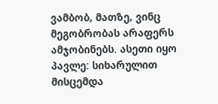ვამბობ, მათზე, ვინც მეგობრობას არაფერს ამჯობინებს. ასეთი იყო პავლე: სიხარულით მისცემდა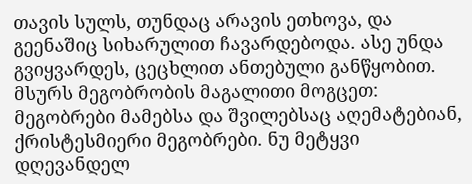თავის სულს, თუნდაც არავის ეთხოვა, და გეენაშიც სიხარულით ჩავარდებოდა. ასე უნდა გვიყვარდეს, ცეცხლით ანთებული განწყობით. მსურს მეგობრობის მაგალითი მოგცეთ: მეგობრები მამებსა და შვილებსაც აღემატებიან, ქრისტესმიერი მეგობრები. ნუ მეტყვი დღევანდელ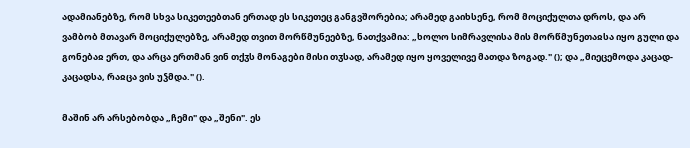ადამიანებზე, რომ სხვა სიკეთეებთან ერთად ეს სიკეთეც განგვშორებია; არამედ გაიხსენე, რომ მოციქულთა დროს, და არ ვამბობ მთავარ მოციქულებზე, არამედ თვით მორწმუნეებზე, ნათქვამია: „ხოლო სიმრავლისა მის მორწმუნეთაჲსა იყო გული და გონებაჲ ერთ, და არცა ერთმან ვინ თქჳს მონაგები მისი თჳსად, არამედ იყო ყოველივე მათდა ზოგად." (); და „მიეცემოდა კაცად-კაცადსა, რაჲცა ვის უჴმდა." ().

მაშინ არ არსებობდა „ჩემი" და „შენი". ეს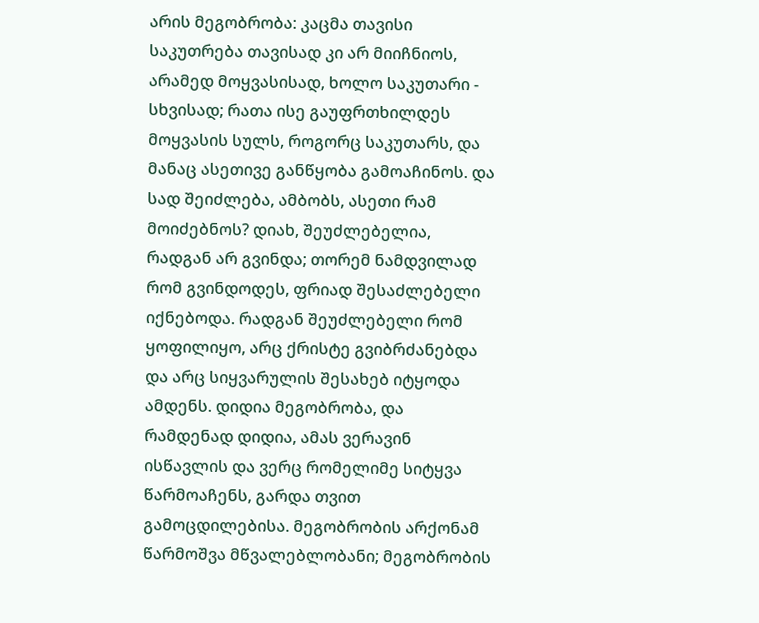არის მეგობრობა: კაცმა თავისი საკუთრება თავისად კი არ მიიჩნიოს, არამედ მოყვასისად, ხოლო საკუთარი - სხვისად; რათა ისე გაუფრთხილდეს მოყვასის სულს, როგორც საკუთარს, და მანაც ასეთივე განწყობა გამოაჩინოს. და სად შეიძლება, ამბობს, ასეთი რამ მოიძებნოს? დიახ, შეუძლებელია, რადგან არ გვინდა; თორემ ნამდვილად რომ გვინდოდეს, ფრიად შესაძლებელი იქნებოდა. რადგან შეუძლებელი რომ ყოფილიყო, არც ქრისტე გვიბრძანებდა და არც სიყვარულის შესახებ იტყოდა ამდენს. დიდია მეგობრობა, და რამდენად დიდია, ამას ვერავინ ისწავლის და ვერც რომელიმე სიტყვა წარმოაჩენს, გარდა თვით გამოცდილებისა. მეგობრობის არქონამ წარმოშვა მწვალებლობანი; მეგობრობის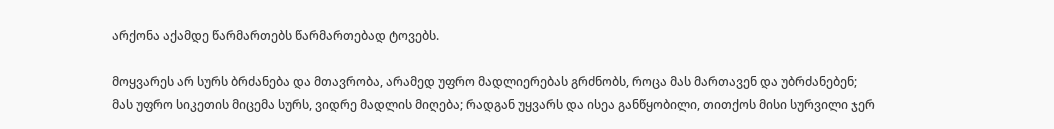არქონა აქამდე წარმართებს წარმართებად ტოვებს.

მოყვარეს არ სურს ბრძანება და მთავრობა, არამედ უფრო მადლიერებას გრძნობს, როცა მას მართავენ და უბრძანებენ; მას უფრო სიკეთის მიცემა სურს, ვიდრე მადლის მიღება; რადგან უყვარს და ისეა განწყობილი, თითქოს მისი სურვილი ჯერ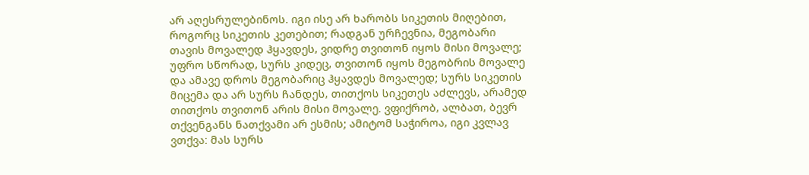არ აღესრულებინოს. იგი ისე არ ხარობს სიკეთის მიღებით, როგორც სიკეთის კეთებით; რადგან ურჩევნია, მეგობარი თავის მოვალედ ჰყავდეს, ვიდრე თვითონ იყოს მისი მოვალე; უფრო სწორად, სურს კიდეც, თვითონ იყოს მეგობრის მოვალე და ამავე დროს მეგობარიც ჰყავდეს მოვალედ; სურს სიკეთის მიცემა და არ სურს ჩანდეს, თითქოს სიკეთეს აძლევს, არამედ თითქოს თვითონ არის მისი მოვალე. ვფიქრობ, ალბათ, ბევრ თქვენგანს ნათქვამი არ ესმის; ამიტომ საჭიროა, იგი კვლავ ვთქვა: მას სურს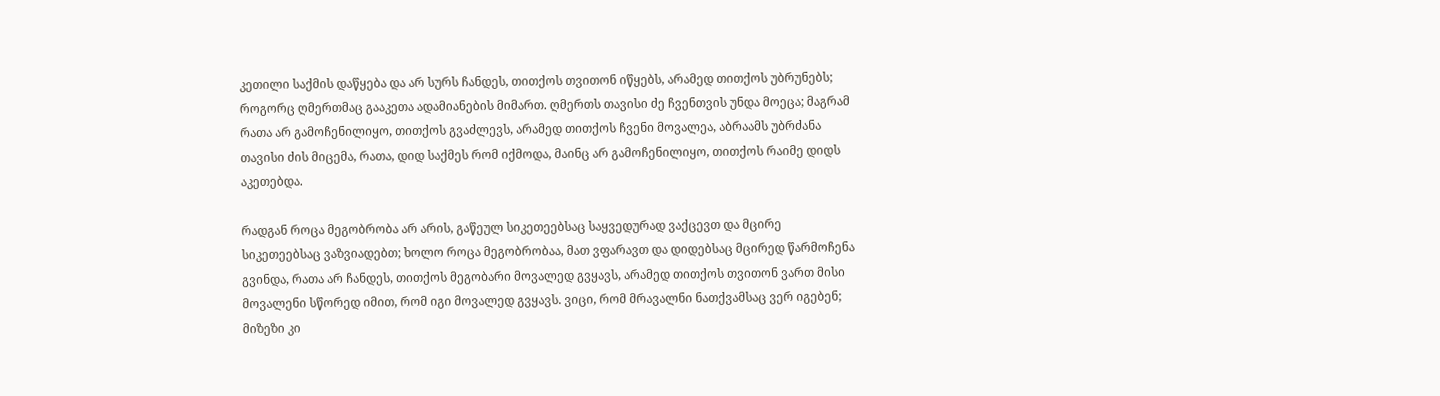კეთილი საქმის დაწყება და არ სურს ჩანდეს, თითქოს თვითონ იწყებს, არამედ თითქოს უბრუნებს; როგორც ღმერთმაც გააკეთა ადამიანების მიმართ. ღმერთს თავისი ძე ჩვენთვის უნდა მოეცა; მაგრამ რათა არ გამოჩენილიყო, თითქოს გვაძლევს, არამედ თითქოს ჩვენი მოვალეა, აბრაამს უბრძანა თავისი ძის მიცემა, რათა, დიდ საქმეს რომ იქმოდა, მაინც არ გამოჩენილიყო, თითქოს რაიმე დიდს აკეთებდა.

რადგან როცა მეგობრობა არ არის, გაწეულ სიკეთეებსაც საყვედურად ვაქცევთ და მცირე სიკეთეებსაც ვაზვიადებთ; ხოლო როცა მეგობრობაა, მათ ვფარავთ და დიდებსაც მცირედ წარმოჩენა გვინდა, რათა არ ჩანდეს, თითქოს მეგობარი მოვალედ გვყავს, არამედ თითქოს თვითონ ვართ მისი მოვალენი სწორედ იმით, რომ იგი მოვალედ გვყავს. ვიცი, რომ მრავალნი ნათქვამსაც ვერ იგებენ; მიზეზი კი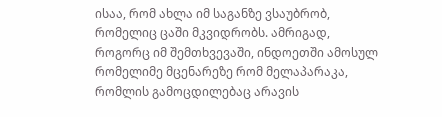ისაა, რომ ახლა იმ საგანზე ვსაუბრობ, რომელიც ცაში მკვიდრობს. ამრიგად, როგორც იმ შემთხვევაში, ინდოეთში ამოსულ რომელიმე მცენარეზე რომ მელაპარაკა, რომლის გამოცდილებაც არავის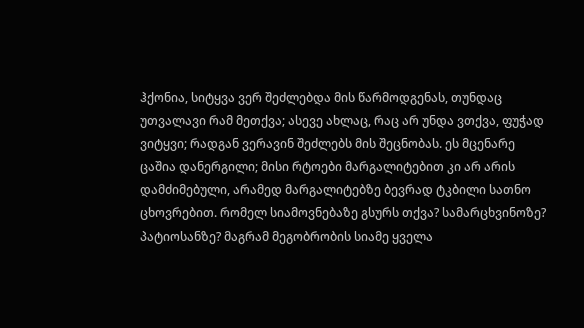ჰქონია, სიტყვა ვერ შეძლებდა მის წარმოდგენას, თუნდაც უთვალავი რამ მეთქვა; ასევე ახლაც, რაც არ უნდა ვთქვა, ფუჭად ვიტყვი; რადგან ვერავინ შეძლებს მის შეცნობას. ეს მცენარე ცაშია დანერგილი; მისი რტოები მარგალიტებით კი არ არის დამძიმებული, არამედ მარგალიტებზე ბევრად ტკბილი სათნო ცხოვრებით. რომელ სიამოვნებაზე გსურს თქვა? სამარცხვინოზე? პატიოსანზე? მაგრამ მეგობრობის სიამე ყველა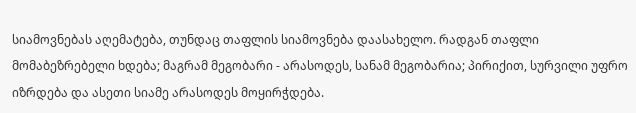სიამოვნებას აღემატება, თუნდაც თაფლის სიამოვნება დაასახელო. რადგან თაფლი მომაბეზრებელი ხდება; მაგრამ მეგობარი - არასოდეს, სანამ მეგობარია; პირიქით, სურვილი უფრო იზრდება და ასეთი სიამე არასოდეს მოყირჭდება.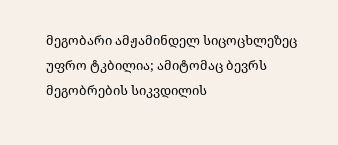მეგობარი ამჟამინდელ სიცოცხლეზეც უფრო ტკბილია; ამიტომაც ბევრს მეგობრების სიკვდილის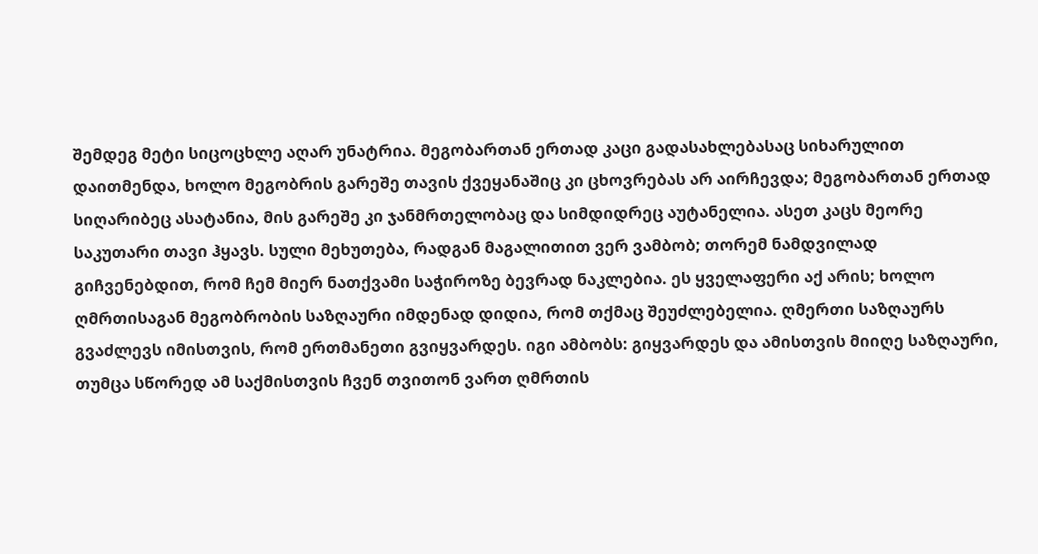შემდეგ მეტი სიცოცხლე აღარ უნატრია. მეგობართან ერთად კაცი გადასახლებასაც სიხარულით დაითმენდა, ხოლო მეგობრის გარეშე თავის ქვეყანაშიც კი ცხოვრებას არ აირჩევდა; მეგობართან ერთად სიღარიბეც ასატანია, მის გარეშე კი ჯანმრთელობაც და სიმდიდრეც აუტანელია. ასეთ კაცს მეორე საკუთარი თავი ჰყავს. სული მეხუთება, რადგან მაგალითით ვერ ვამბობ; თორემ ნამდვილად გიჩვენებდით, რომ ჩემ მიერ ნათქვამი საჭიროზე ბევრად ნაკლებია. ეს ყველაფერი აქ არის; ხოლო ღმრთისაგან მეგობრობის საზღაური იმდენად დიდია, რომ თქმაც შეუძლებელია. ღმერთი საზღაურს გვაძლევს იმისთვის, რომ ერთმანეთი გვიყვარდეს. იგი ამბობს: გიყვარდეს და ამისთვის მიიღე საზღაური, თუმცა სწორედ ამ საქმისთვის ჩვენ თვითონ ვართ ღმრთის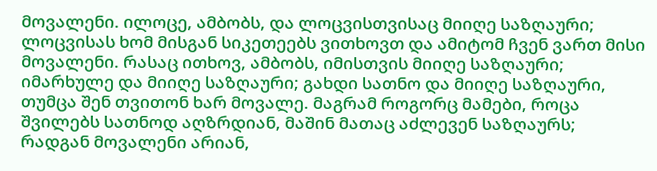მოვალენი. ილოცე, ამბობს, და ლოცვისთვისაც მიიღე საზღაური; ლოცვისას ხომ მისგან სიკეთეებს ვითხოვთ და ამიტომ ჩვენ ვართ მისი მოვალენი. რასაც ითხოვ, ამბობს, იმისთვის მიიღე საზღაური; იმარხულე და მიიღე საზღაური; გახდი სათნო და მიიღე საზღაური, თუმცა შენ თვითონ ხარ მოვალე. მაგრამ როგორც მამები, როცა შვილებს სათნოდ აღზრდიან, მაშინ მათაც აძლევენ საზღაურს; რადგან მოვალენი არიან,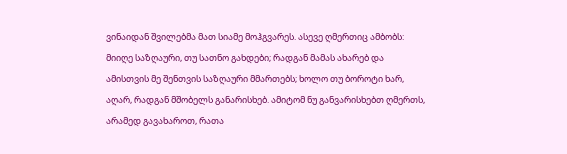ვინაიდან შვილებმა მათ სიამე მოჰგვარეს. ასევე ღმერთიც ამბობს: მიიღე საზღაური, თუ სათნო გახდები; რადგან მამას ახარებ და ამისთვის მე შენთვის საზღაური მმართებს; ხოლო თუ ბოროტი ხარ, აღარ, რადგან მშობელს განარისხებ. ამიტომ ნუ განვარისხებთ ღმერთს, არამედ გავახაროთ, რათა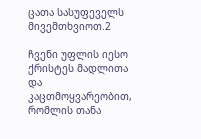ცათა სასუფეველს მივემთხვიოთ.2

ჩვენი უფლის იესო ქრისტეს მადლითა და კაცთმოყვარეობით, რომლის თანა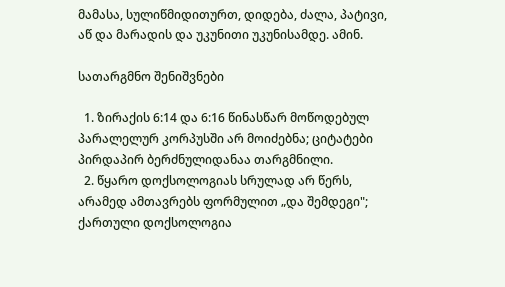მამასა, სულიწმიდითურთ, დიდება, ძალა, პატივი, აწ და მარადის და უკუნითი უკუნისამდე. ამინ.

სათარგმნო შენიშვნები

  1. ზირაქის 6:14 და 6:16 წინასწარ მოწოდებულ პარალელურ კორპუსში არ მოიძებნა; ციტატები პირდაპირ ბერძნულიდანაა თარგმნილი.
  2. წყარო დოქსოლოგიას სრულად არ წერს, არამედ ამთავრებს ფორმულით „და შემდეგი"; ქართული დოქსოლოგია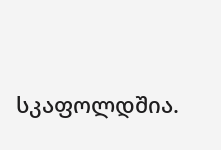სკაფოლდშია.